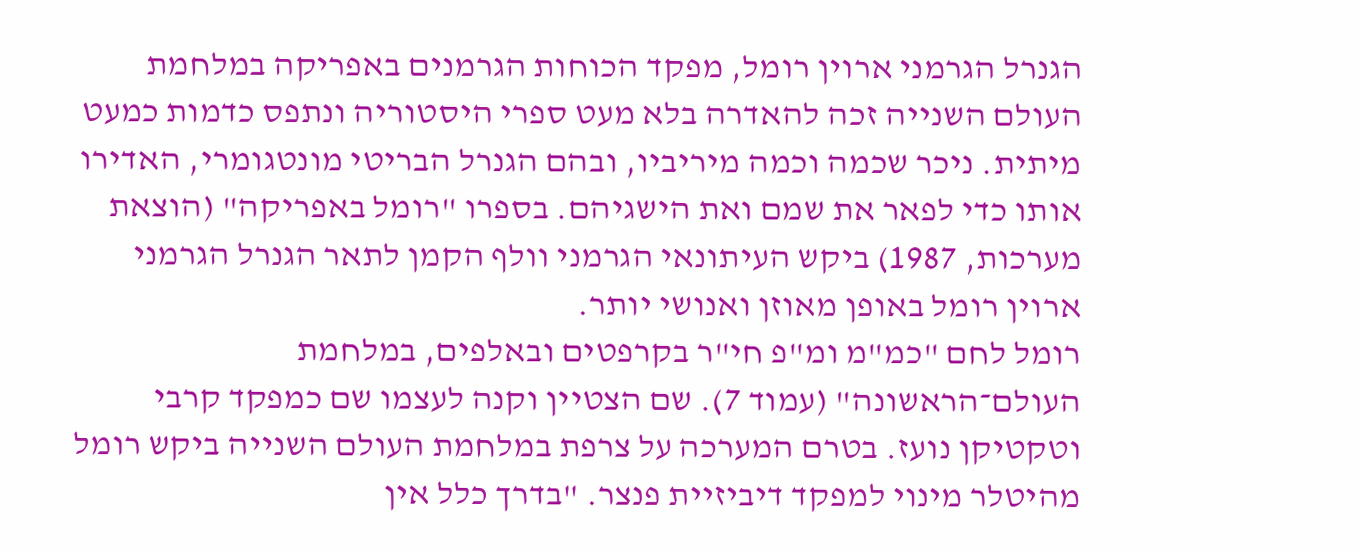הגנרל הגרמני ארוין רומל, מפקד הכוחות הגרמנים באפריקה במלחמת העולם השנייה זכה להאדרה בלא מעט ספרי היסטוריה ונתפס כדמות כמעט מיתית. ניכר שכמה וכמה מיריביו, ובהם הגנרל הבריטי מונטגומרי, האדירו אותו כדי לפאר את שמם ואת הישגיהם. בספרו "רומל באפריקה" (הוצאת מערכות, 1987) ביקש העיתונאי הגרמני וולף הקמן לתאר הגנרל הגרמני ארוין רומל באופן מאוזן ואנושי יותר.
רומל לחם "כמ"מ ומ"פ חי"ר בקרפטים ובאלפים, במלחמת העולם־הראשונה" (עמוד 7). שם הצטיין וקנה לעצמו שם כמפקד קרבי וטקטיקן נועז. בטרם המערכה על צרפת במלחמת העולם השנייה ביקש רומל מהיטלר מינוי למפקד דיביזיית פנצר. "בדרך כלל אין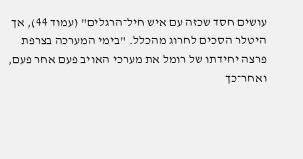עושים חסד שכזה עם איש חיל־הרגלים" (עמוד 44), אך היטלר הסכים לחרוג מהכלל. "בימי המערכה בצרפת פרצה יחידתו של רומל את מערכי האויב פעם אחר פעם, ואחר־כך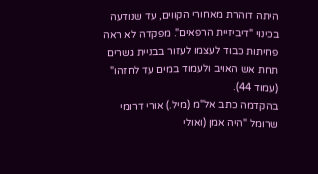היתה דוהרת מאחורי הקווים, עד שנודעה בכינוי "דיביזיית הרפאים". מפקדה לא ראה פחיתות כבוד לעצמו לעזור בבניית גשרים תחת אש האויב ולעמוד במים עד לחזהו" (עמוד 44).
בהקדמה כתב אל"מ (מיל.) אורי דרומי שרומל "היה אמן (ואולי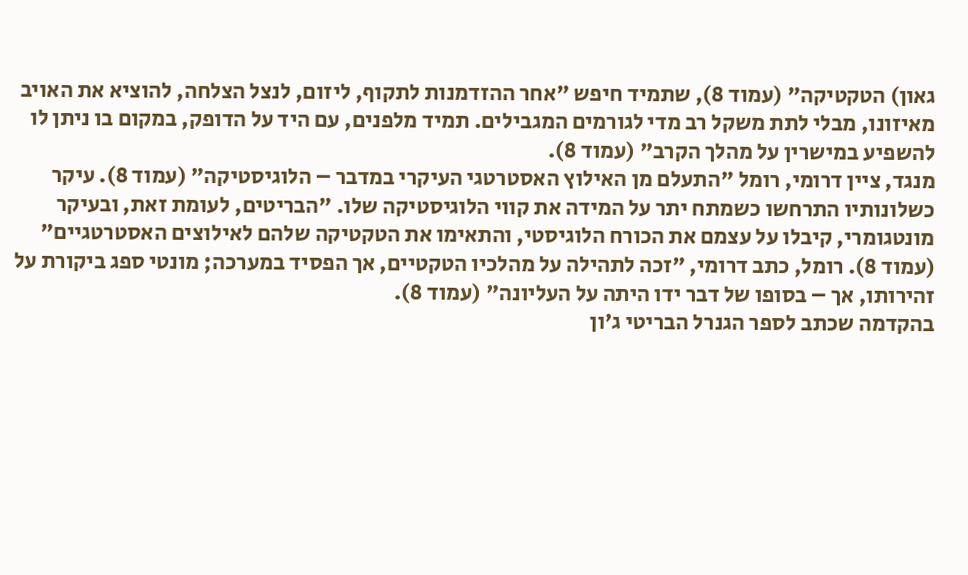גאון) הטקטיקה" (עמוד 8), שתמיד חיפש "אחר ההזדמנות לתקוף, ליזום, לנצל הצלחה, להוציא את האויב מאיזונו, מבלי לתת משקל רב מדי לגורמים המגבילים. תמיד מלפנים, עם היד על הדופק, במקום בו ניתן לו להשפיע במישרין על מהלך הקרב" (עמוד 8).
מנגד, ציין דרומי, רומל "התעלם מן האילוץ האסטרטגי העיקרי במדבר – הלוגיסטיקה" (עמוד 8). עיקר כשלונותיו התרחשו כשמתח יתר על המידה את קווי הלוגיסטיקה שלו. "הבריטים, לעומת זאת, ובעיקר מונטגומרי, קיבלו על עצמם את הכורח הלוגיסטי, והתאימו את הטקטיקה שלהם לאילוצים האסטרטגיים" (עמוד 8). רומל, כתב דרומי, "זכה לתהילה על מהלכיו הטקטיים, אך הפסיד במערכה; מונטי ספג ביקורת על זהירותו, אך – בסופו של דבר ידו היתה על העליונה" (עמוד 8).
בהקדמה שכתב לספר הגנרל הבריטי ג'ון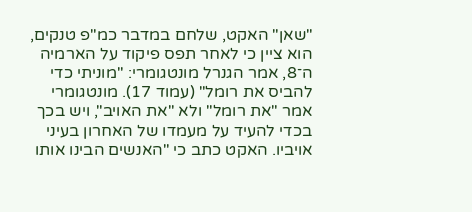"שאן" האקט, שלחם במדבר כמ"פ טנקים, הוא ציין כי לאחר תפס פיקוד על הארמיה ה־8, אמר הגנרל מונטגומרי: "מוניתי כדי להביס את רומל" (עמוד 17). מונטגומרי אמר "את רומל" ולא "את האויב", ויש בכך בכדי להעיד על מעמדו של האחרון בעיני אויביו. האקט כתב כי "האנשים הבינו אותו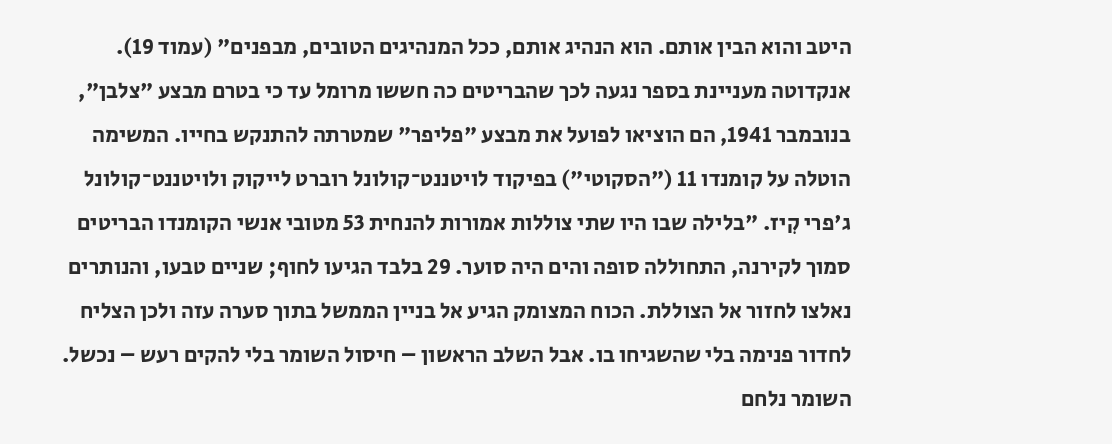היטב והוא הבין אותם. הוא הנהיג אותם, ככל המנהיגים הטובים, מבפנים" (עמוד 19).
אנקדוטה מעניינת בספר נגעה לכך שהבריטים כה חששו מרומל עד כי בטרם מבצע "צלבן", בנובמבר 1941, הם הוציאו לפועל את מבצע "פליפר" שמטרתה להתנקש בחייו. המשימה הוטלה על קומנדו 11 ("הסקוטי") בפיקוד לויטננט־קולונל רוברט לייקוק ולויטננט־קולונל ג'פרי קִיז. "בלילה שבו היו שתי צוללות אמורות להנחית 53 מטובי אנשי הקומנדו הבריטים סמוך לקירנה, התחוללה סופה והים היה סוער. 29 בלבד הגיעו לחוף; שניים טבעו, והנותרים נאלצו לחזור אל הצוללת. הכוח המצומק הגיע אל בניין הממשל בתוך סערה עזה ולכן הצליח לחדור פנימה בלי שהשגיחו בו. אבל השלב הראשון – חיסול השומר בלי להקים רעש – נכשל. השומר נלחם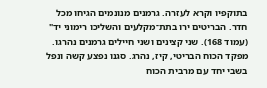בתוקפיו וקרא לעזרה. גרמנים מנונמים הגיחו מכל חדר. הבריטים ירו בתת־מקלעים והשליכו רימוני יד" (עמוד 168). שני קצינים ושני חיילים גרמנים נהרגו. מפקד הכוח הבריטי, קיז, נהרג. סגנו נפצע קשה ונפל בשבי יחד עם מרבית הכוח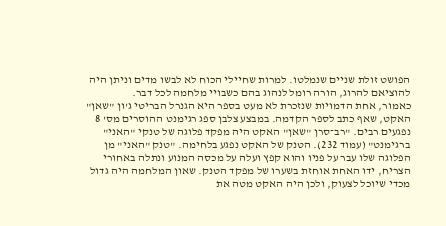הפושט זולת שניים שנמלטו. למרות שחיילי הכוח לא לבשו מדים וניתן היה להוציאם להרוג, הורה רומל לנהוג בהם כשבויי מלחמה לכל דבר.
כאמור, אחת הדמויות שנזכרת לא מעט בספר היא הגנרל הבריטי ג'ון "שאן" האקט, שאף כתב לספר הקדמה. במבצע צלבן ספג רגימנט ההוסרים מס' 8 נפגעים רבים. "רב־סרן "שאן" האקט היה מפקד פלוגה של טנקי "האני" ברגימנט" (עמוד 232). הטנק של האקט נפגע בלחימה. "טנק "האני" מן הפלוגה שלו עבר על פניו והוא קפץ ועלה על מכסה המנוע ונתלה באחורי הצריח, ידו האחת אוחזת בשערו של מפקד הטנק. שאון המלחמה היה גדול מכדי שיוכל לצעוק, ולכן היה האקט מטה את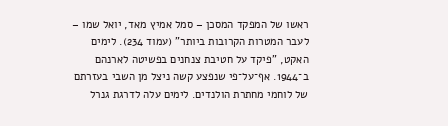ראשו של המפקד המסכן – סמל אמיץ מאד, יואל שמו – לעבר המטרות הקרובות ביותר" (עמוד 234). לימים האקט, "פיקד על חטיבת צנחנים בפשיטה לארנהם ב־1944. אף־על־פי שנפצע קשה ניצל מן השבי בעזרתם של לוחמי מחתרת הולנדים. לימים עלה לדרגת גנרל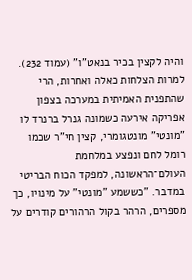והיה לקצין בכיר בנאט"ו" (עמוד 232).
למרות הצלחות כאלה ואחרות, הרי שהתפנית האמיתית במערכה בצפון אפריקה אירעה כשמונה גנרל ברנרד לו "מונטי" מונטגומרי, קצין חי"ר שכמו רומל לחם ונפצע במלחמת העולם־הראשונה, למפקד הכוח הבריטי במדבר. "כששמע "מונטי" על מינויו, כך מספרים, הרהר בקול הרהורים קודרים על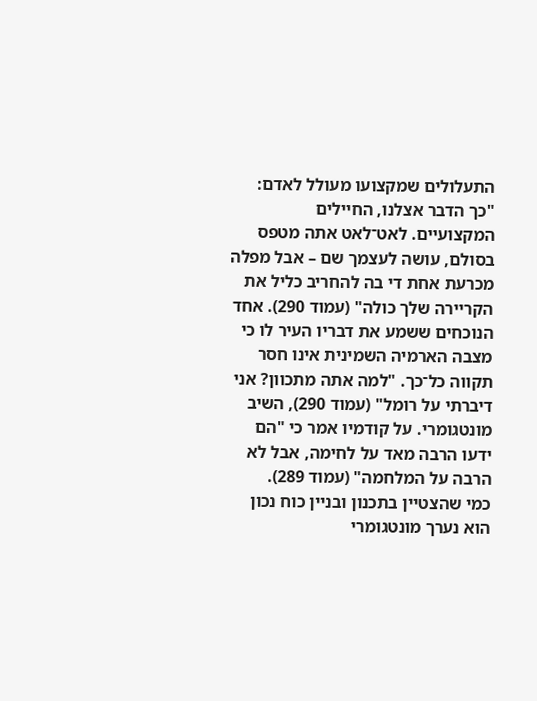התעלולים שמקצועו מעולל לאדם: "כך הדבר אצלנו, החיילים המקצועיים. לאט־לאט אתה מטפס בסולם, עושה לעצמך שם – אבל מפלה מכרעת אחת די בה להחריב כליל את הקריירה שלך כולה" (עמוד 290). אחד הנוכחים ששמע את דבריו העיר לו כי מצבה הארמיה השמינית אינו חסר תקווה כל־כך. "למה אתה מתכוון? אני דיברתי על רומל" (עמוד 290), השיב מונטגומרי. על קודמיו אמר כי "הם ידעו הרבה מאד על לחימה, אבל לא הרבה על המלחמה" (עמוד 289).
כמי שהצטיין בתכנון ובניין כוח נכון הוא נערך מונטגומרי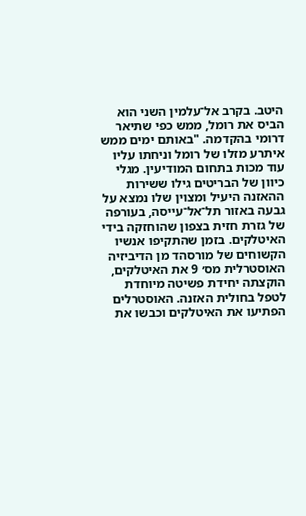היטב. בקרב אל־עלמין השני הוא הביס את רומל, ממש כפי שתיאר דרומי בהקדמה. "באותם ימים ממש איתרע מזלו של רומל וניחתו עליו עוד מכות בתחום המודיעין. מגלי כיוון של הבריטים גילו ששירות ההאזנה היעיל ומצוין שלו נמצא על גבעה באזור תל־אל־עייסה, בעורפה של גזרת חזית בצפון שהוחזקה בידי האיטלקים. בזמן שהתקיפו אנשיו הקשוחים של מורסהד מן הדיביזיה האוסטרלית מס׳ 9 את האיטלקים, הוקצתה יחידת פשיטה מיוחדת לטפל בחולית האזנה. האוסטרלים הפתיעו את האיטלקים וכבשו את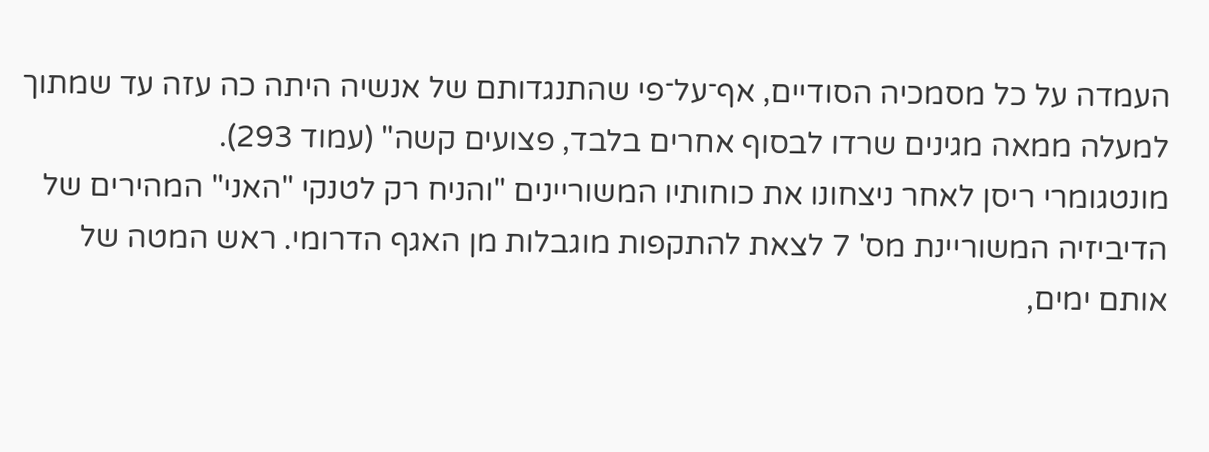העמדה על כל מסמכיה הסודיים, אף־על־פי שהתנגדותם של אנשיה היתה כה עזה עד שמתוך למעלה ממאה מגינים שרדו לבסוף אחרים בלבד, פצועים קשה" (עמוד 293).
מונטגומרי ריסן לאחר ניצחונו את כוחותיו המשוריינים "והניח רק לטנקי "האני" המהירים של הדיביזיה המשוריינת מס' 7 לצאת להתקפות מוגבלות מן האגף הדרומי. ראש המטה של אותם ימים,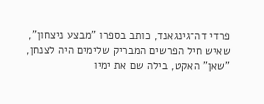פרדי דה־גינגאנד, כותב בספרו "מבצע ניצחון", שאיש חיל הפרשים המבריק שלימים היה לצנחן, "שאן" האקט, בילה שם את ימיו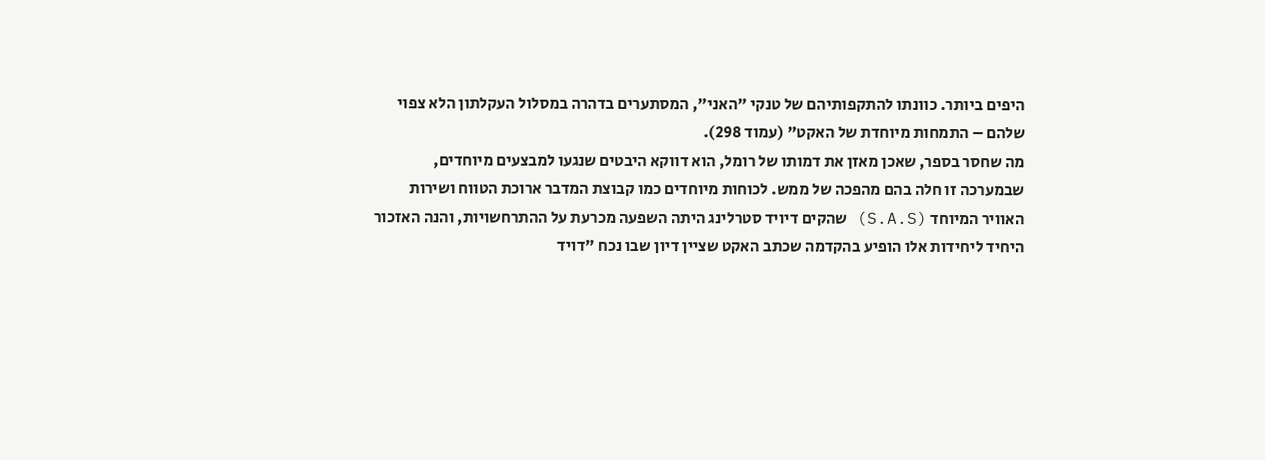היפים ביותר. כוונתו להתקפותיהם של טנקי "האני", המסתערים בדהרה במסלול העקלתון הלא צפוי שלהם – התמחות מיוחדת של האקט" (עמוד 298).
מה שחסר בספר, שאכן מאזן את דמותו של רומל, הוא דווקא היבטים שנגעו למבצעים מיוחדים, שבמערכה זו חלה בהם מהפכה של ממש. לכוחות מיוחדים כמו קבוצת המדבר ארוכת הטווח ושירות האוויר המיוחד (S.A.S) שהקים דיויד סטרלינג היתה השפעה מכרעת על ההתרחשויות, והנה האזכור היחיד ליחידות אלו הופיע בהקדמה שכתב האקט שציין דיון שבו נכח "דויד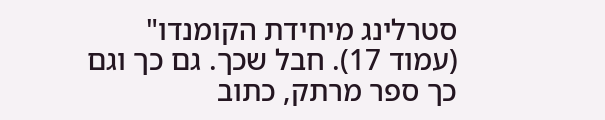סטרלינג מיחידת הקומנדו" (עמוד 17). חבל שכך. גם כך וגם כך ספר מרתק, כתוב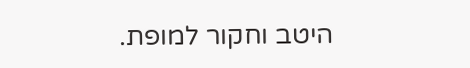היטב וחקור למופת.